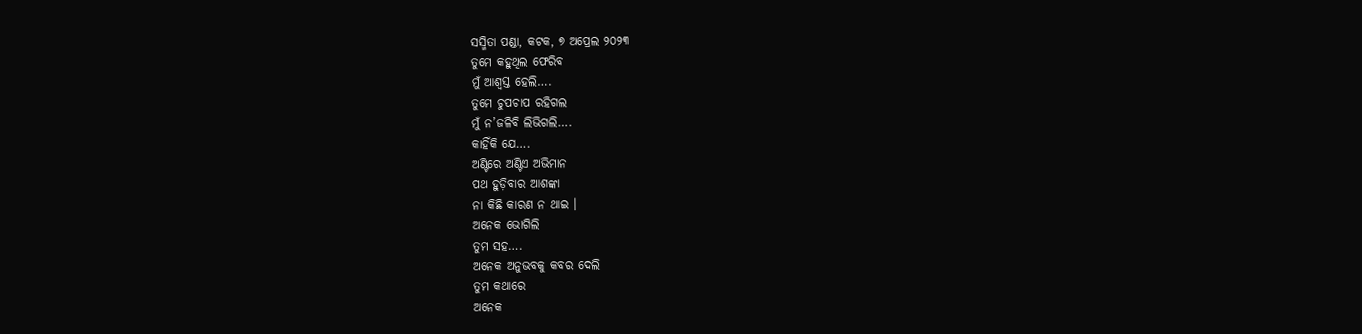ସସ୍ମିତା ପଣ୍ଡା, କଟକ, ୭ ଅପ୍ରେଲ ୨୦୨୩
ତୁମେ କହୁଥିଲ ଫେରିବ
ମୁଁ ଆଶ୍ବସ୍ତ ହେଲି….
ତୁମେ ଚୁପଚାପ ରହିଗଲ
ମୁଁ ନ’ଜଳିବି ଲିଭିଗଲି….
କାହିଁକି ଯେ….
ଅଣ୍ଟିରେ ଅଣ୍ଟିଏ ଅଭିମାନ
ପଥ ହୁଡ଼ିବାର ଆଶଙ୍କା
ନା କିଛି କାରଣ ନ ଥାଇ ।
ଅନେକ ଭୋଗିଲି
ତୁମ ସହ….
ଅନେକ ଅନୁଭବକୁ କବର ଦେଲି
ତୁମ କଥାରେ
ଅନେକ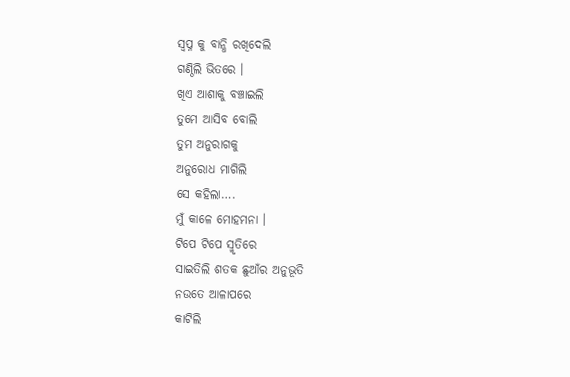ସ୍ବପ୍ନ କୁ ବାନ୍ଧି ରଖିଦେଲି
ଗଣ୍ଠିଲି ଭିତରେ ।
ଖିଏ ଆଶାକୁ ବଞ୍ଚାଇଲି
ତୁମେ ଆସିବ ବୋଲି
ତୁମ ଅନୁରାଗକୁ
ଅନୁରୋଧ ମାଗିଲି
ସେ କହିଲା….
ମୁଁ କାଳେ ମୋହମନା ।
ଟିପେ ଟିପେ ସ୍ମୃତିରେ
ସାଇତିଲି ଶତକ ଛୁଆଁର ଅନୁଭୂତି
ନଉତେ ଆଳାପରେ
କାଟିଲି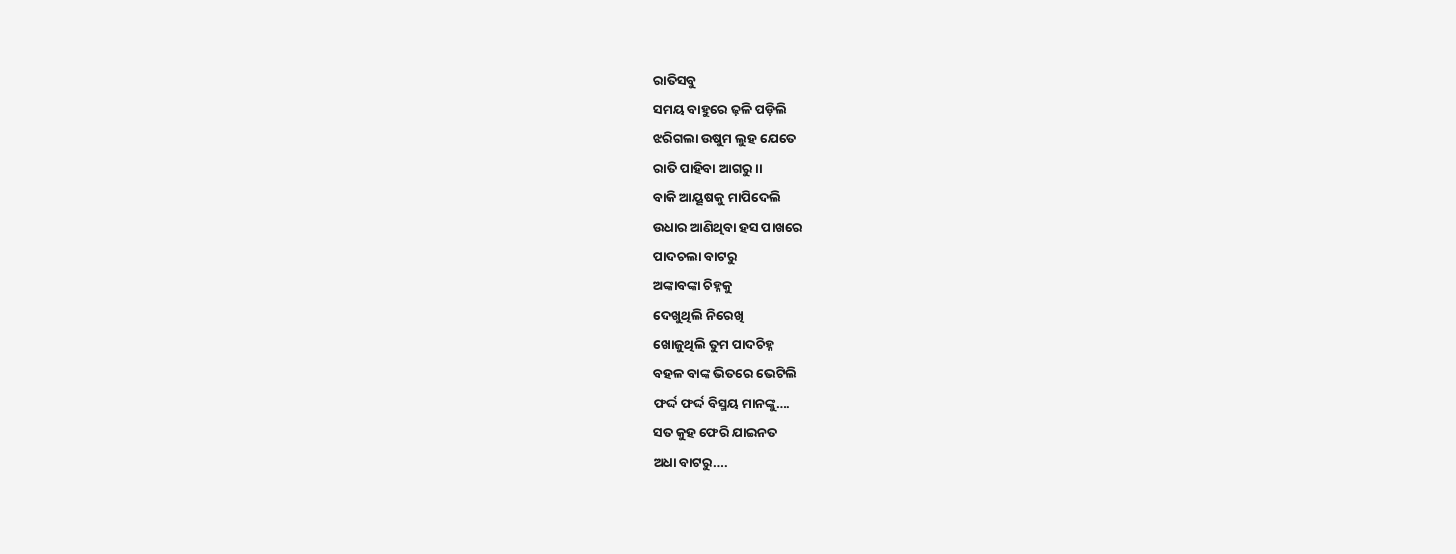ରାତିସବୁ
ସମୟ ବାହୁରେ ଢ଼ଳି ପଡ଼ିଲି
ଝରିଗଲା ଉଷୁମ ଲୁହ ଯେତେ
ରାତି ପାହିବା ଆଗରୁ ।।
ବାକି ଆୟୂଷକୁ ମାପିଦେଲି
ଉଧାର ଆଣିଥିବା ହସ ପାଖରେ
ପାଦଚଲା ବାଟରୁ
ଅଙ୍କାବଙ୍କା ଚିହ୍ନକୁ
ଦେଖୁଥିଲି ନିରେଖି
ଖୋଜୁଥିଲି ତୁମ ପାଦଚିହ୍ନ
ବହଳ ବାଙ୍କ ଭିତରେ ଭେଟିଲି
ଫର୍ଦ୍ଦ ଫର୍ଦ୍ଦ ବିସ୍ମୟ ମାନଙ୍କୁ….
ସତ କୁହ ଫେରି ଯାଇନତ
ଅଧା ବାଟରୁ….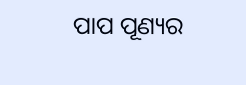ପାପ ପୂଣ୍ୟର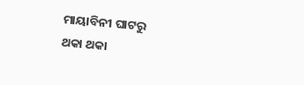ମାୟାବିନୀ ଘାଟରୁ
ଥକା ଥକା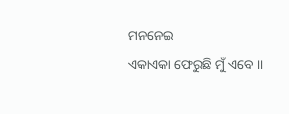ମନନେଇ
ଏକାଏକା ଫେରୁଛି ମୁଁ ଏବେ ।।